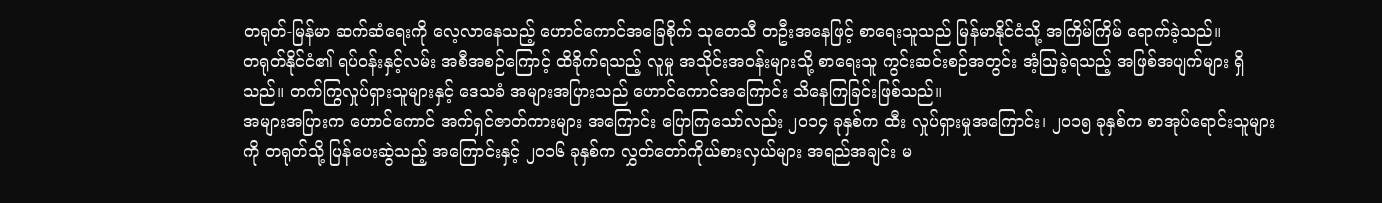တရုတ်-မြန်မာ ဆက်ဆံရေးကို လေ့လာနေသည့် ဟောင်ကောင်အခြေစိုက် သုတေသီ တဦးအနေဖြင့် စာရေးသူသည် မြန်မာနိုင်ငံသို့ အကြိမ်ကြိမ် ရောက်ခဲ့သည်။
တရုတ်နိုင်ငံ၏ ရပ်ဝန်းနှင့်လမ်း အစီအစဉ်ကြောင့် ထိခိုက်ရသည့် လူမှု အသိုင်းအဝန်းများသို့ စာရေးသူ ကွင်းဆင်းစဉ်အတွင်း အံ့သြခဲ့ရသည့် အဖြစ်အပျက်များ ရှိသည်။ တက်ကြွလှုပ်ရှားသူများနှင့် ဒေသခံ အများအပြားသည် ဟောင်ကောင်အကြောင်း သိနေကြခြင်းဖြစ်သည်။
အများအပြားက ဟောင်ကောင် အက်ရှင်ဇာတ်ကားများ အကြောင်း ပြောကြသော်လည်း ၂၀၁၄ ခုနှစ်က ထီး လှုပ်ရှားမှုအကြောင်း၊ ၂၀၁၅ ခုနှစ်က စာအုပ်ရောင်းသူများကို တရုတ်သို့ ပြန်ပေးဆွဲသည့် အကြောင်းနှင့် ၂၀၁၆ ခုနှစ်က လွှတ်တော်ကိုယ်စားလှယ်များ အရည်အချင်း မ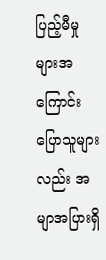ပြည့်မီမှုများအကြောင်း ပြောသူများလည်း အမျာအပြားရှိ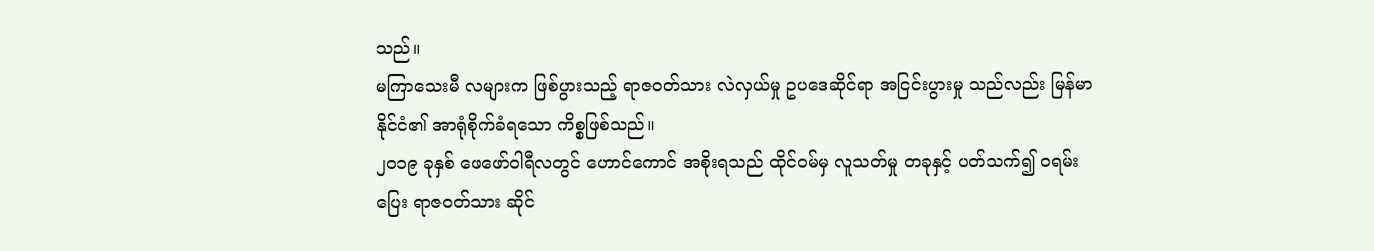သည်။
မကြာသေးမီ လများက ဖြစ်ပွားသည့် ရာဇဝတ်သား လဲလှယ်မှု ဥပဒေဆိုင်ရာ အငြင်းပွားမှု သည်လည်း မြန်မာနိုင်ငံ၏ အာရုံစိုက်ခံရသော ကိစ္စဖြစ်သည်။
၂၀၁၉ ခုနှစ် ဖေဖော်ဝါရီလတွင် ဟောင်ကောင် အစိုးရသည် ထိုင်ဝမ်မှ လူသတ်မှု တခုနှင့် ပတ်သက်၍ ဝရမ်းပြေး ရာဇဝတ်သား ဆိုင်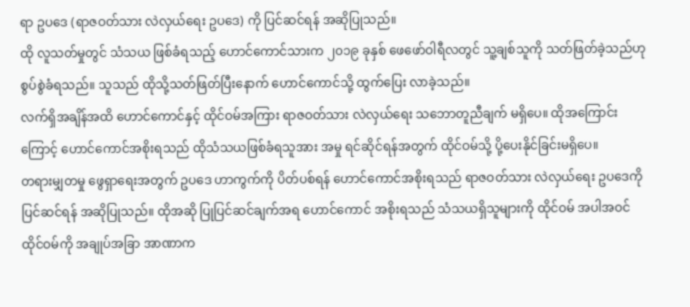ရာ ဥပဒေ (ရာဇဝတ်သား လဲလှယ်ရေး ဥပဒေ) ကို ပြင်ဆင်ရန် အဆိုပြုသည်။
ထို လူသတ်မှုတွင် သံသယ ဖြစ်ခံရသည့် ဟောင်ကောင်သားက ၂၀၁၉ ခုနှစ် ဖေဖော်ဝါရီလတွင် သူ့ချစ်သူကို သတ်ဖြတ်ခဲ့သည်ဟု စွပ်စွဲခံရသည်။ သူသည် ထိုသို့သတ်ဖြတ်ပြီးနောက် ဟောင်ကောင်သို့ ထွက်ပြေး လာခဲ့သည်။
လက်ရှိအချိန်အထိ ဟောင်ကောင်နှင့် ထိုင်ဝမ်အကြား ရာဇဝတ်သား လဲလှယ်ရေး သဘောတူညီချက် မရှိပေ။ ထိုအကြောင်းကြောင့် ဟောင်ကောင်အစိုးရသည် ထိုသံသယဖြစ်ခံရသူအား အမှု ရင်ဆိုင်ရန်အတွက် ထိုင်ဝမ်သို့ ပို့ပေးနိုင်ခြင်းမရှိပေ။
တရားမျှတမှု ဖွေရှာရေးအတွက် ဥပဒေ ဟာကွက်ကို ပိတ်ပစ်ရန် ဟောင်ကောင်အစိုးရသည် ရာဇဝတ်သား လဲလှယ်ရေး ဥပဒေကို ပြင်ဆင်ရန် အဆိုပြုသည်။ ထိုအဆို ပြုပြင်ဆင်ချက်အရ ဟောင်ကောင် အစိုးရသည် သံသယရှိသူများကို ထိုင်ဝမ် အပါအဝင် ထိုင်ဝမ်ကို အချုပ်အခြာ အာဏာက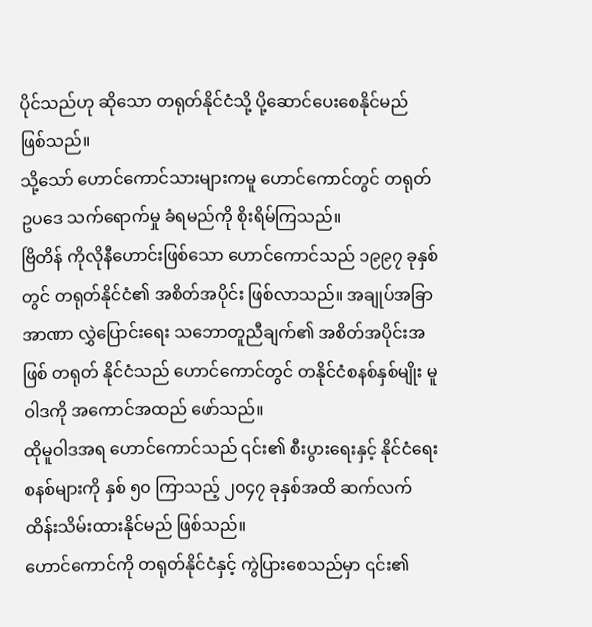ပိုင်သည်ဟု ဆိုသော တရုတ်နိုင်ငံသို့ ပို့ဆောင်ပေးစေနိုင်မည် ဖြစ်သည်။
သို့သော် ဟောင်ကောင်သားများကမူ ဟောင်ကောင်တွင် တရုတ်ဥပဒေ သက်ရောက်မှု ခံရမည်ကို စိုးရိမ်ကြသည်။
ဗြိတိန် ကိုလိုနီဟောင်းဖြစ်သော ဟောင်ကောင်သည် ၁၉၉၇ ခုနှစ်တွင် တရုတ်နိုင်ငံ၏ အစိတ်အပိုင်း ဖြစ်လာသည်။ အချုပ်အခြာအာဏာ လွှဲပြောင်းရေး သဘောတူညီချက်၏ အစိတ်အပိုင်းအဖြစ် တရုတ် နိုင်ငံသည် ဟောင်ကောင်တွင် တနိုင်ငံစနစ်နှစ်မျိုး မူဝါဒကို အကောင်အထည် ဖော်သည်။
ထိုမူဝါဒအရ ဟောင်ကောင်သည် ၎င်း၏ စီးပွားရေးနှင့် နိုင်ငံရေးစနစ်များကို နှစ် ၅၀ ကြာသည့် ၂၀၄၇ ခုနှစ်အထိ ဆက်လက် ထိန်းသိမ်းထားနိုင်မည် ဖြစ်သည်။
ဟောင်ကောင်ကို တရုတ်နိုင်ငံနှင့် ကွဲပြားစေသည်မှာ ၎င်း၏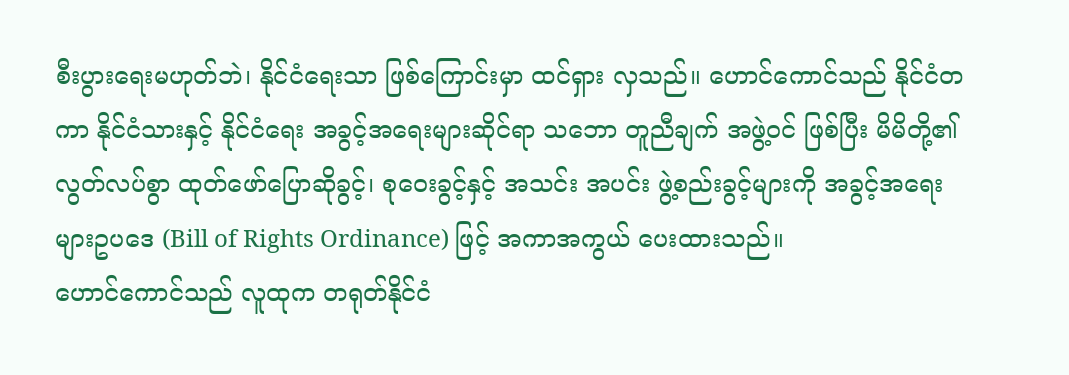စီးပွားရေးမဟုတ်ဘဲ၊ နိုင်ငံရေးသာ ဖြစ်ကြောင်းမှာ ထင်ရှား လှသည်။ ဟောင်ကောင်သည် နိုင်ငံတကာ နိုင်ငံသားနှင့် နိုင်ငံရေး အခွင့်အရေးများဆိုင်ရာ သဘော တူညီချက် အဖွဲ့ဝင် ဖြစ်ပြီး မိမိတို့၏ လွတ်လပ်စွာ ထုတ်ဖော်ပြောဆိုခွင့်၊ စုဝေးခွင့်နှင့် အသင်း အပင်း ဖွဲ့စည်းခွင့်များကို အခွင့်အရေးများဥပဒေ (Bill of Rights Ordinance) ဖြင့် အကာအကွယ် ပေးထားသည်။
ဟောင်ကောင်သည် လူထုက တရုတ်နိုင်ငံ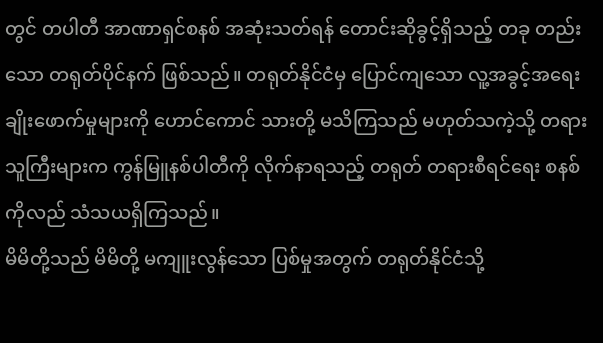တွင် တပါတီ အာဏာရှင်စနစ် အဆုံးသတ်ရန် တောင်းဆိုခွင့်ရှိသည့် တခု တည်းသော တရုတ်ပိုင်နက် ဖြစ်သည်။ တရုတ်နိုင်ငံမှ ပြောင်ကျသော လူ့အခွင့်အရေး ချိုးဖောက်မှုများကို ဟောင်ကောင် သားတို့ မသိကြသည် မဟုတ်သကဲ့သို့ တရားသူကြီးများက ကွန်မြူနစ်ပါတီကို လိုက်နာရသည့် တရုတ် တရားစီရင်ရေး စနစ်ကိုလည် သံသယရှိကြသည်။
မိမိတို့သည် မိမိတို့ မကျူးလွန်သော ပြစ်မှုအတွက် တရုတ်နိုင်ငံသို့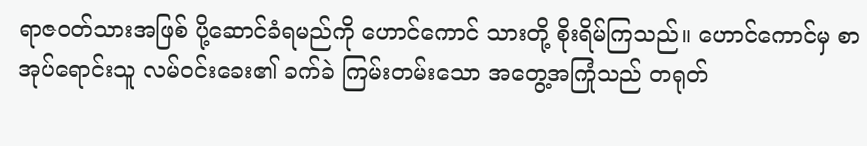ရာဇဝတ်သားအဖြစ် ပို့ဆောင်ခံရမည်ကို ဟောင်ကောင် သားတို့ စိုးရိမ်ကြသည်။ ဟောင်ကောင်မှ စာအုပ်ရောင်းသူ လမ်ဝင်းခေး၏ ခက်ခဲ ကြမ်းတမ်းသော အတွေ့အကြုံသည် တရုတ်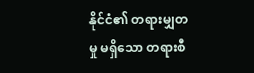နိုင်ငံ၏ တရားမျှတမှု မရှိသော တရားစီ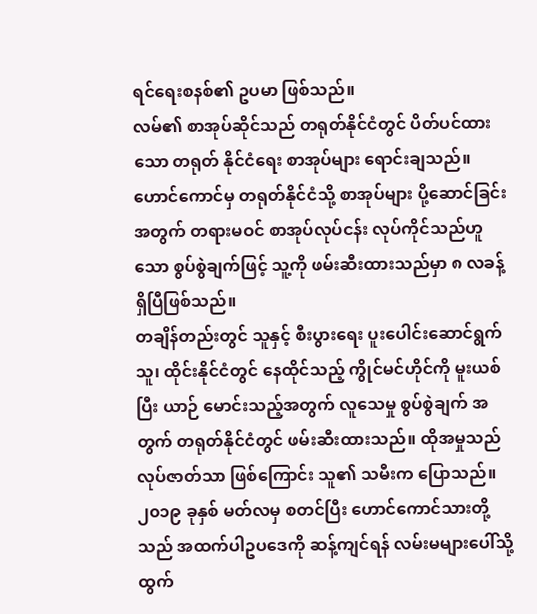ရင်ရေးစနစ်၏ ဥပမာ ဖြစ်သည်။
လမ်၏ စာအုပ်ဆိုင်သည် တရုတ်နိုင်ငံတွင် ပိတ်ပင်ထားသော တရုတ် နိုင်ငံရေး စာအုပ်များ ရောင်းချသည်။
ဟောင်ကောင်မှ တရုတ်နိုင်ငံသို့ စာအုပ်များ ပို့ဆောင်ခြင်းအတွက် တရားမဝင် စာအုပ်လုပ်ငန်း လုပ်ကိုင်သည်ဟူသော စွပ်စွဲချက်ဖြင့် သူ့ကို ဖမ်းဆီးထားသည်မှာ ၈ လခန့် ရှိပြီဖြစ်သည်။
တချိန်တည်းတွင် သူနှင့် စီးပွားရေး ပူးပေါင်းဆောင်ရွက်သူ၊ ထိုင်းနိုင်ငံတွင် နေထိုင်သည့် ကွိုင်မင်ဟိုင်ကို မူးယစ်ပြီး ယာဉ် မောင်းသည့်အတွက် လူသေမှု စွပ်စွဲချက် အတွက် တရုတ်နိုင်ငံတွင် ဖမ်းဆီးထားသည်။ ထိုအမှုသည် လုပ်ဇာတ်သာ ဖြစ်ကြောင်း သူ၏ သမီးက ပြောသည်။
၂၀၁၉ ခုနှစ် မတ်လမှ စတင်ပြီး ဟောင်ကောင်သားတို့သည် အထက်ပါဥပဒေကို ဆန့်ကျင်ရန် လမ်းမများပေါ်သို့ ထွက်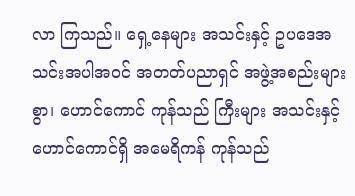လာ ကြသည်။ ရှေ့နေများ အသင်းနှင့် ဥပဒေအသင်းအပါအဝင် အတတ်ပညာရှင် အဖွဲ့အစည်းများစွာ၊ ဟောင်ကောင် ကုန်သည် ကြီးများ အသင်းနှင့် ဟောင်ကောင်ရှိ အမေရိကန် ကုန်သည်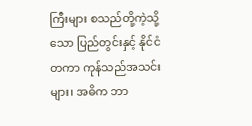ကြီးများ စသည်တို့ကဲ့သို့သော ပြည်တွင်းနှင့် နိုင်ငံတကာ ကုန်သည်အသင်းများ၊ အဓိက ဘာ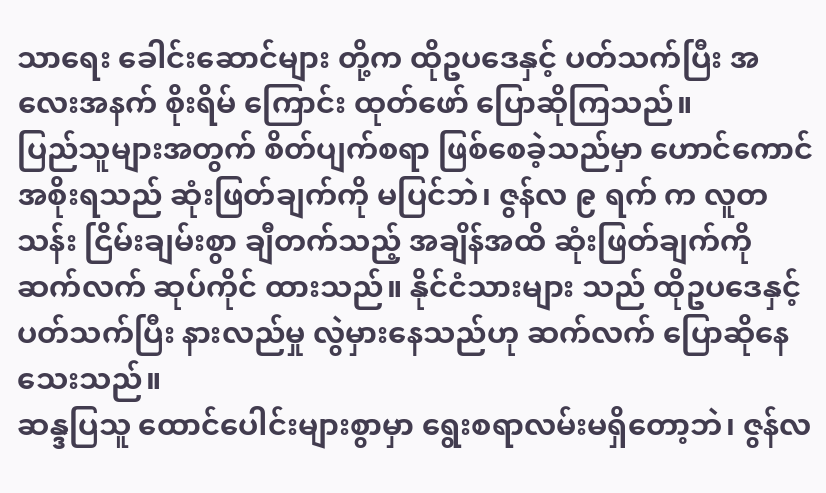သာရေး ခေါင်းဆောင်များ တို့က ထိုဥပဒေနှင့် ပတ်သက်ပြီး အလေးအနက် စိုးရိမ် ကြောင်း ထုတ်ဖော် ပြောဆိုကြသည်။
ပြည်သူများအတွက် စိတ်ပျက်စရာ ဖြစ်စေခဲ့သည်မှာ ဟောင်ကောင် အစိုးရသည် ဆုံးဖြတ်ချက်ကို မပြင်ဘဲ၊ ဇွန်လ ၉ ရက် က လူတသန်း ငြိမ်းချမ်းစွာ ချီတက်သည့် အချိန်အထိ ဆုံးဖြတ်ချက်ကို ဆက်လက် ဆုပ်ကိုင် ထားသည်။ နိုင်ငံသားများ သည် ထိုဥပဒေနှင့် ပတ်သက်ပြီး နားလည်မှု လွဲမှားနေသည်ဟု ဆက်လက် ပြောဆိုနေသေးသည်။
ဆန္ဒပြသူ ထောင်ပေါင်းများစွာမှာ ရွေးစရာလမ်းမရှိတော့ဘဲ၊ ဇွန်လ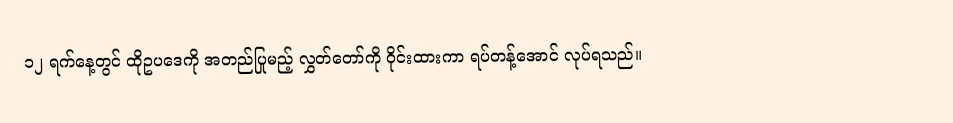၁၂ ရက်နေ့တွင် ထိုဥပဒေကို အတည်ပြုမည့် လွှတ်တော်ကို ဝိုင်းထားကာ ရပ်တန့်အောင် လုပ်ရသည်။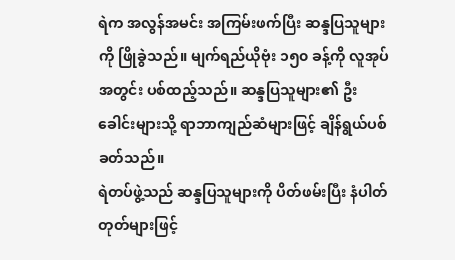ရဲက အလွန်အမင်း အကြမ်းဖက်ပြီး ဆန္ဒပြသူများကို ဖြိုခွဲသည်။ မျက်ရည်ယိုဗုံး ၁၅၀ ခန့်ကို လူအုပ်အတွင်း ပစ်ထည့်သည်။ ဆန္ဒပြသူများ၏ ဦးခေါင်းများသို့ ရာဘာကျည်ဆံများဖြင့် ချိန်ရွယ်ပစ်ခတ်သည်။
ရဲတပ်ဖွဲ့သည် ဆန္ဒပြသူများကို ပိတ်ဖမ်းပြီး နံပါတ်တုတ်များဖြင့်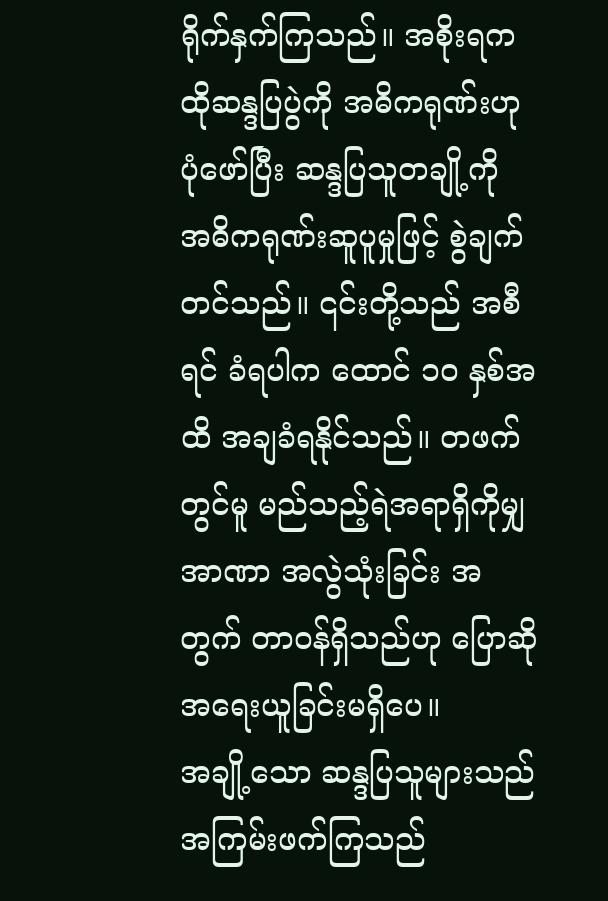ရိုက်နှက်ကြသည်။ အစိုးရက ထိုဆန္ဒပြပွဲကို အဓိကရုဏ်းဟု ပုံဖော်ပြီး ဆန္ဒပြသူတချို့ကို အဓိကရုဏ်းဆူပူမှုဖြင့် စွဲချက်တင်သည်။ ၎င်းတို့သည် အစီရင် ခံရပါက ထောင် ၁၀ နှစ်အထိ အချခံရနိုင်သည်။ တဖက်တွင်မူ မည်သည့်ရဲအရာရှိကိုမျှ အာဏာ အလွဲသုံးခြင်း အတွက် တာဝန်ရှိသည်ဟု ပြောဆို အရေးယူခြင်းမရှိပေ။
အချို့သော ဆန္ဒပြသူများသည် အကြမ်းဖက်ကြသည်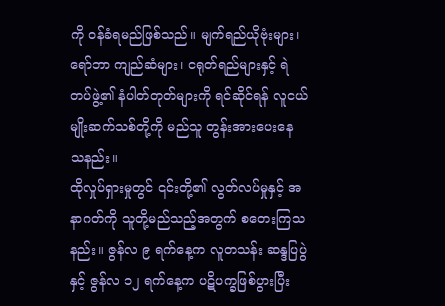ကို ဝန်ခံရမည်ဖြစ်သည်။ မျက်ရည်ယိုဗုံးများ၊ ရော်ဘာ ကျည်ဆံများ၊ ငရုတ်ရည်များနှင့် ရဲတပ်ဖွဲ့၏ နံပါတ်တုတ်များကို ရင်ဆိုင်ရန် လူငယ် မျိုးဆက်သစ်တို့ကို မည်သူ တွန်းအားပေးနေ သနည်း။
ထိုလှုပ်ရှားမှုတွင် ၎င်းတို့၏ လွတ်လပ်မှုနှင့် အနာဂတ်ကို သူတို့မည်သည့်အတွက် စတေးကြသနည်း။ ဇွန်လ ၉ ရက်နေ့က လူတသန်း ဆန္ဒပြပွဲနှင့် ဇွန်လ ၁၂ ရက်နေ့က ပဋိပက္ခဖြစ်ပွားပြီး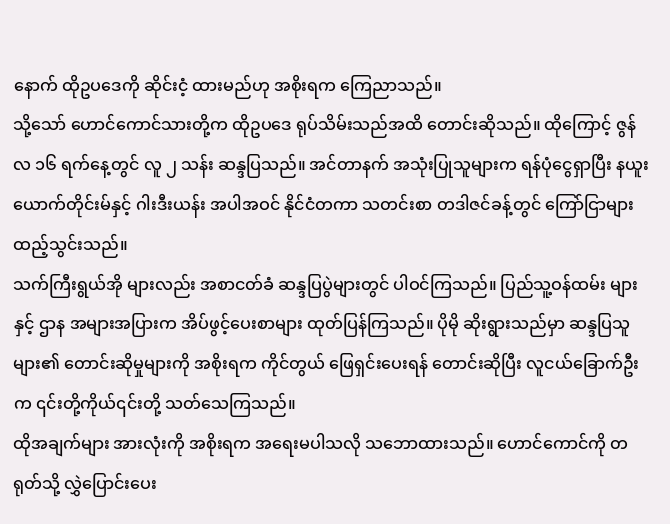နောက် ထိုဥပဒေကို ဆိုင်းငံ့ ထားမည်ဟု အစိုးရက ကြေညာသည်။
သို့သော် ဟောင်ကောင်သားတို့က ထိုဥပဒေ ရုပ်သိမ်းသည်အထိ တောင်းဆိုသည်။ ထိုကြောင့် ဇွန်လ ၁၆ ရက်နေ့တွင် လူ ၂ သန်း ဆန္ဒပြသည်။ အင်တာနက် အသုံးပြုသူများက ရန်ပုံငွေရှာပြီး နယူးယောက်တိုင်းမ်နှင့် ဂါးဒီးယန်း အပါအဝင် နိုင်ငံတကာ သတင်းစာ တဒါဇင်ခန့်တွင် ကြော်ငြာများ ထည့်သွင်းသည်။
သက်ကြီးရွယ်အို များလည်း အစာငတ်ခံ ဆန္ဒပြပွဲများတွင် ပါဝင်ကြသည်။ ပြည်သူ့ဝန်ထမ်း များနှင့် ဌာန အများအပြားက အိပ်ဖွင့်ပေးစာများ ထုတ်ပြန်ကြသည်။ ပိုမို ဆိုးရွားသည်မှာ ဆန္ဒပြသူများ၏ တောင်းဆိုမှုများကို အစိုးရက ကိုင်တွယ် ဖြေရှင်းပေးရန် တောင်းဆိုပြီး လူငယ်ခြောက်ဦးက ၎င်းတို့ကိုယ်၎င်းတို့ သတ်သေကြသည်။
ထိုအချက်များ အားလုံးကို အစိုးရက အရေးမပါသလို သဘောထားသည်။ ဟောင်ကောင်ကို တရုတ်သို့ လွှဲပြောင်းပေး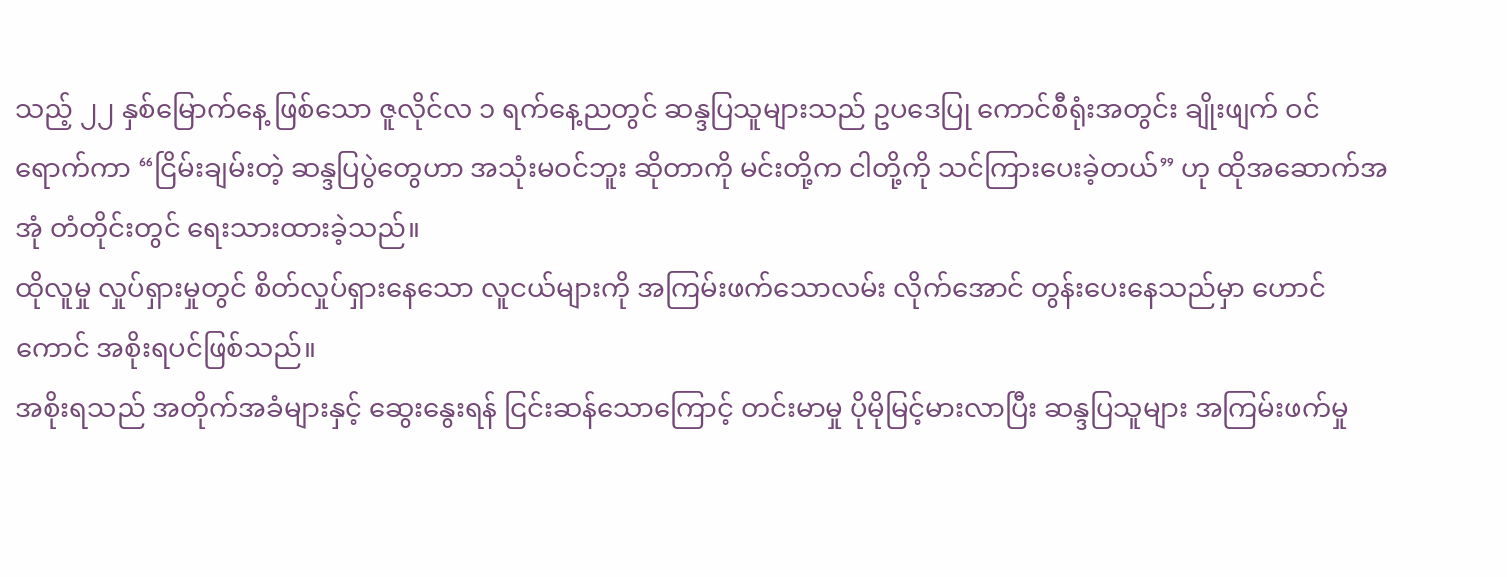သည့် ၂၂ နှစ်မြောက်နေ့ ဖြစ်သော ဇူလိုင်လ ၁ ရက်နေ့ညတွင် ဆန္ဒပြသူများသည် ဥပဒေပြု ကောင်စီရုံးအတွင်း ချိုးဖျက် ဝင်ရောက်ကာ “ငြိမ်းချမ်းတဲ့ ဆန္ဒပြပွဲတွေဟာ အသုံးမဝင်ဘူး ဆိုတာကို မင်းတို့က ငါတို့ကို သင်ကြားပေးခဲ့တယ်” ဟု ထိုအဆောက်အအုံ တံတိုင်းတွင် ရေးသားထားခဲ့သည်။
ထိုလူမှု လှုပ်ရှားမှုတွင် စိတ်လှုပ်ရှားနေသော လူငယ်များကို အကြမ်းဖက်သောလမ်း လိုက်အောင် တွန်းပေးနေသည်မှာ ဟောင်ကောင် အစိုးရပင်ဖြစ်သည်။
အစိုးရသည် အတိုက်အခံများနှင့် ဆွေးနွေးရန် ငြင်းဆန်သောကြောင့် တင်းမာမှု ပိုမိုမြင့်မားလာပြီး ဆန္ဒပြသူများ အကြမ်းဖက်မှု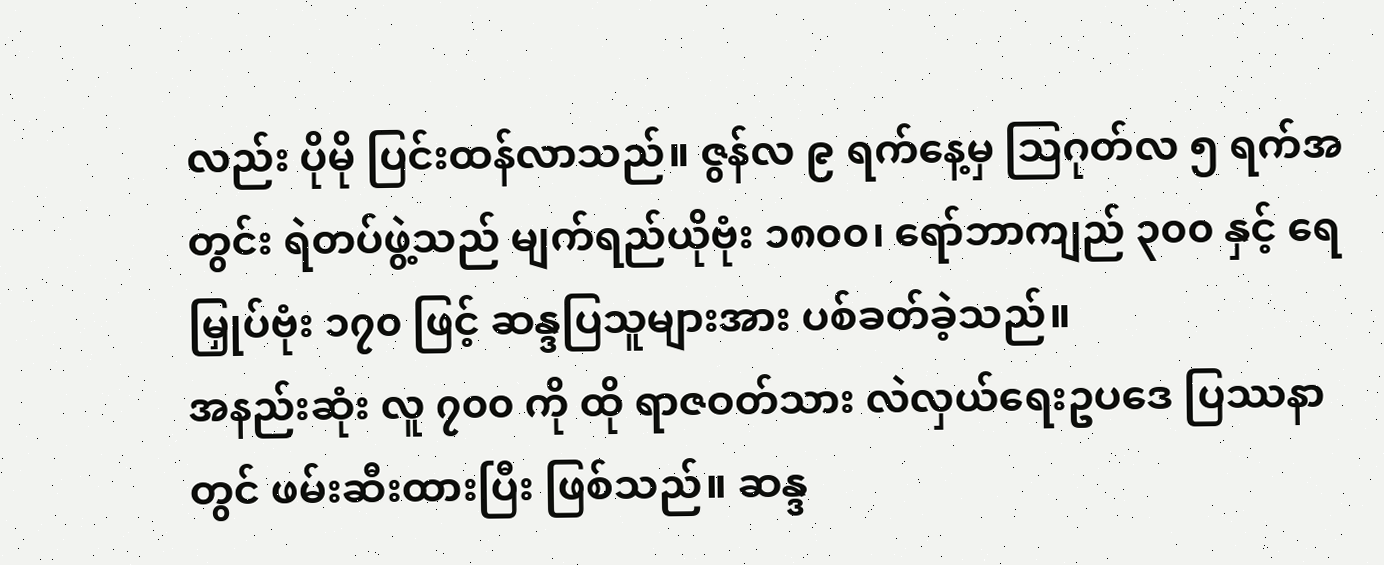လည်း ပိုမို ပြင်းထန်လာသည်။ ဇွန်လ ၉ ရက်နေ့မှ သြဂုတ်လ ၅ ရက်အတွင်း ရဲတပ်ဖွဲ့သည် မျက်ရည်ယိုဗုံး ၁၈၀၀၊ ရော်ဘာကျည် ၃၀၀ နှင့် ရေမြှုပ်ဗုံး ၁၇၀ ဖြင့် ဆန္ဒပြသူများအား ပစ်ခတ်ခဲ့သည်။
အနည်းဆုံး လူ ၇၀၀ ကို ထို ရာဇဝတ်သား လဲလှယ်ရေးဥပဒေ ပြဿနာတွင် ဖမ်းဆီးထားပြီး ဖြစ်သည်။ ဆန္ဒ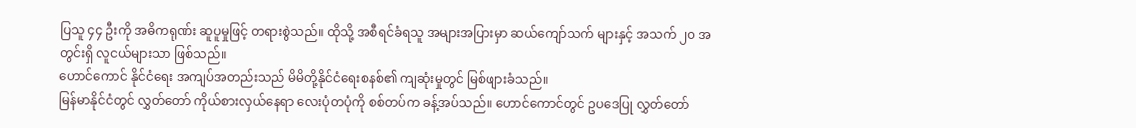ပြသူ ၄၄ ဦးကို အဓိကရုဏ်း ဆူပူမှုဖြင့် တရားစွဲသည်။ ထိုသို့ အစီရင်ခံရသူ အများအပြားမှာ ဆယ်ကျော်သက် များနှင့် အသက် ၂၀ အတွင်းရှိ လူငယ်များသာ ဖြစ်သည်။
ဟောင်ကောင် နိုင်ငံရေး အကျပ်အတည်းသည် မိမိတို့နိုင်ငံရေးစနစ်၏ ကျဆုံးမှုတွင် မြစ်ဖျားခံသည်။
မြန်မာနိုင်ငံတွင် လွှတ်တော် ကိုယ်စားလှယ်နေရာ လေးပုံတပုံကို စစ်တပ်က ခန့်အပ်သည်။ ဟောင်ကောင်တွင် ဥပဒေပြု လွှတ်တော်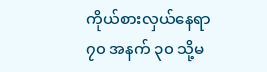ကိုယ်စားလှယ်နေရာ ၇၀ အနက် ၃၀ သို့မ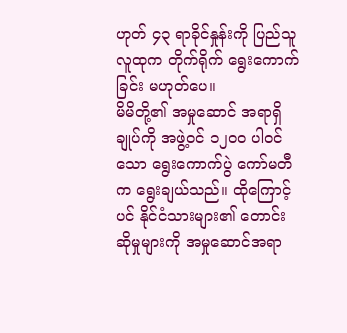ဟုတ် ၄၃ ရာခိုင်နှုန်းကို ပြည်သူလူထုက တိုက်ရိုက် ရွေးကောက်ခြင်း မဟုတ်ပေ။
မိမိတို့၏ အမှုဆောင် အရာရှိချုပ်ကို အဖွဲ့ဝင် ၁၂၀၀ ပါဝင်သော ရွေးကောက်ပွဲ ကော်မတီက ရွေးချယ်သည်။ ထိုကြောင့်ပင် နိုင်ငံသားများ၏ တောင်းဆိုမှုများကို အမှုဆောင်အရာ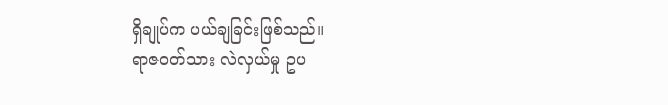ရှိချုပ်က ပယ်ချခြင်းဖြစ်သည်။
ရာဇဝတ်သား လဲလှယ်မှု ဥပ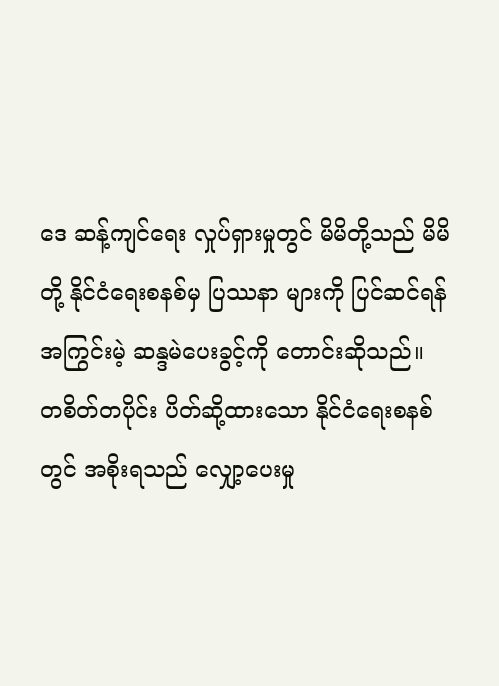ဒေ ဆန့်ကျင်ရေး လှုပ်ရှားမှုတွင် မိမိတို့သည် မိမိတို့ နိုင်ငံရေးစနစ်မှ ပြဿနာ များကို ပြင်ဆင်ရန် အကြွင်းမဲ့ ဆန္ဒမဲပေးခွင့်ကို တောင်းဆိုသည်။
တစိတ်တပိုင်း ပိတ်ဆို့ထားသော နိုင်ငံရေးစနစ်တွင် အစိုးရသည် လျှော့ပေးမှု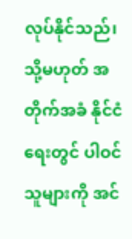လုပ်နိုင်သည်၊ သို့မဟုတ် အတိုက်အခံ နိုင်ငံရေးတွင် ပါဝင်သူများကို အင်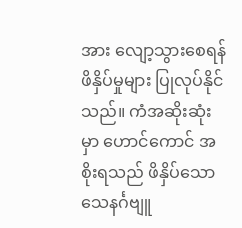အား လျော့သွားစေရန် ဖိနှိပ်မှုများ ပြုလုပ်နိုင်သည်။ ကံအဆိုးဆုံးမှာ ဟောင်ကောင် အစိုးရသည် ဖိနှိပ်သော သေနင်္ဂဗျူ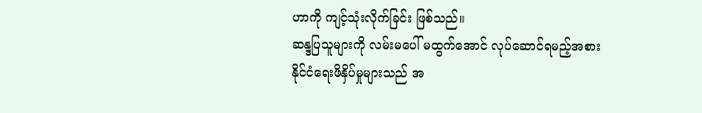ဟာကို ကျင့်သုံးလိုက်ခြင်း ဖြစ်သည်။
ဆန္ဒပြသူများကို လမ်းမပေါ် မထွက်အောင် လုပ်ဆောင်ရမည့်အစား နိုင်ငံရေးဖိနှိပ်မှုများသည် အ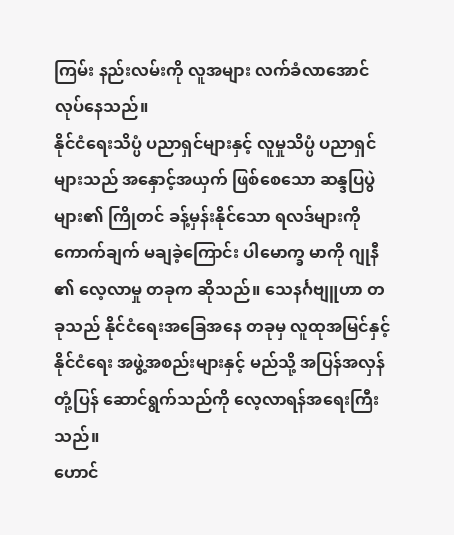ကြမ်း နည်းလမ်းကို လူအများ လက်ခံလာအောင် လုပ်နေသည်။
နိုင်ငံရေးသိပ္ပံ ပညာရှင်များနှင့် လူမှုသိပ္ပံ ပညာရှင်များသည် အနှောင့်အယှက် ဖြစ်စေသော ဆန္ဒပြပွဲများ၏ ကြိုတင် ခန့်မှန်းနိုင်သော ရလဒ်များကို ကောက်ချက် မချခဲ့ကြောင်း ပါမောက္ခ မာကို ဂျုနီ ၏ လေ့လာမှု တခုက ဆိုသည်။ သေနင်္ဂဗျူဟာ တခုသည် နိုင်ငံရေးအခြေအနေ တခုမှ လူထုအမြင်နှင့် နိုင်ငံရေး အဖွဲ့အစည်းများနှင့် မည်သို့ အပြန်အလှန် တုံ့ပြန် ဆောင်ရွက်သည်ကို လေ့လာရန်အရေးကြီးသည်။
ဟောင်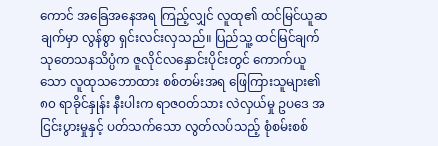ကောင် အခြေအနေအရ ကြည့်လျှင် လူထု၏ ထင်မြင်ယူဆချက်မှာ လွန်စွာ ရှင်းလင်းလှသည်။ ပြည်သူ့ ထင်မြင်ချက် သုတေသနသိပ္ပံက ဇူလိုင်လနှောင်းပိုင်းတွင် ကောက်ယူသော လူထုသဘောထား စစ်တမ်းအရ ဖြေကြားသူများ၏ ၈၀ ရာခိုင်နှုန်း နီးပါးက ရာဇဝတ်သား လဲလှယ်မှု ဥပဒေ အငြင်းပွားမှုနှင့် ပတ်သက်သော လွတ်လပ်သည့် စုံစမ်းစစ်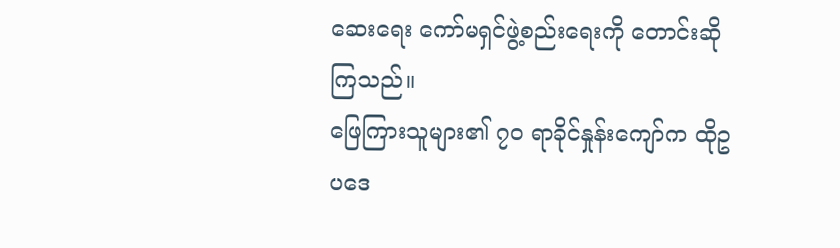ဆေးရေး ကော်မရှင်ဖွဲ့စည်းရေးကို တောင်းဆိုကြသည်။
ဖြေကြားသူများ၏ ၇၀ ရာခိုင်နှုန်းကျော်က ထိုဥပဒေ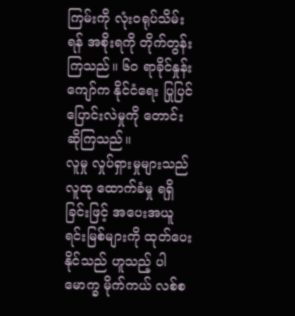ကြမ်းကို လုံးဝရုပ်သိမ်းရန် အစိုးရကို တိုက်တွန်းကြသည်။ ၆၀ ရာခိုင်နှုန်းကျော်က နိုင်ငံရေး ပြုပြင်ပြောင်းလဲမှုကို တောင်းဆိုကြသည်။
လူမှု လှုပ်ရှားမှုများသည် လူထု ထောက်ခံမှု ရရှိခြင်းဖြင့် အပေးအယူ ရင်းမြစ်များကို ထုတ်ပေးနိုင်သည် ဟူသည့် ပါမောက္ခ မိုက်ကယ် လစ်စ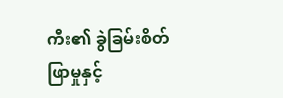ကီး၏ ခွဲခြမ်းစိတ်ဖြာမှုနှင့်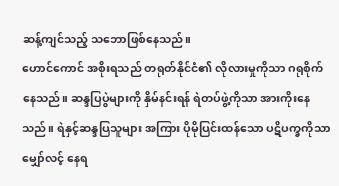ဆန့်ကျင်သည့် သဘောဖြစ်နေသည်။
ဟောင်ကောင် အစိုးရသည် တရုတ်နိုင်ငံ၏ လိုလားမှုကိုသာ ဂရုစိုက်နေသည်။ ဆန္ဒပြပွဲများကို နှိမ်နင်းရန် ရဲတပ်ဖွဲ့ကိုသာ အားကိုးနေသည်။ ရဲနှင့်ဆန္ဒပြသူများ အကြား ပိုမိုပြင်းထန်သော ပဋိပက္ခကိုသာ မျှော်လင့် နေရ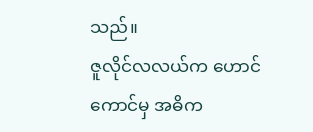သည်။
ဇူလိုင်လလယ်က ဟောင်ကောင်မှ အဓိက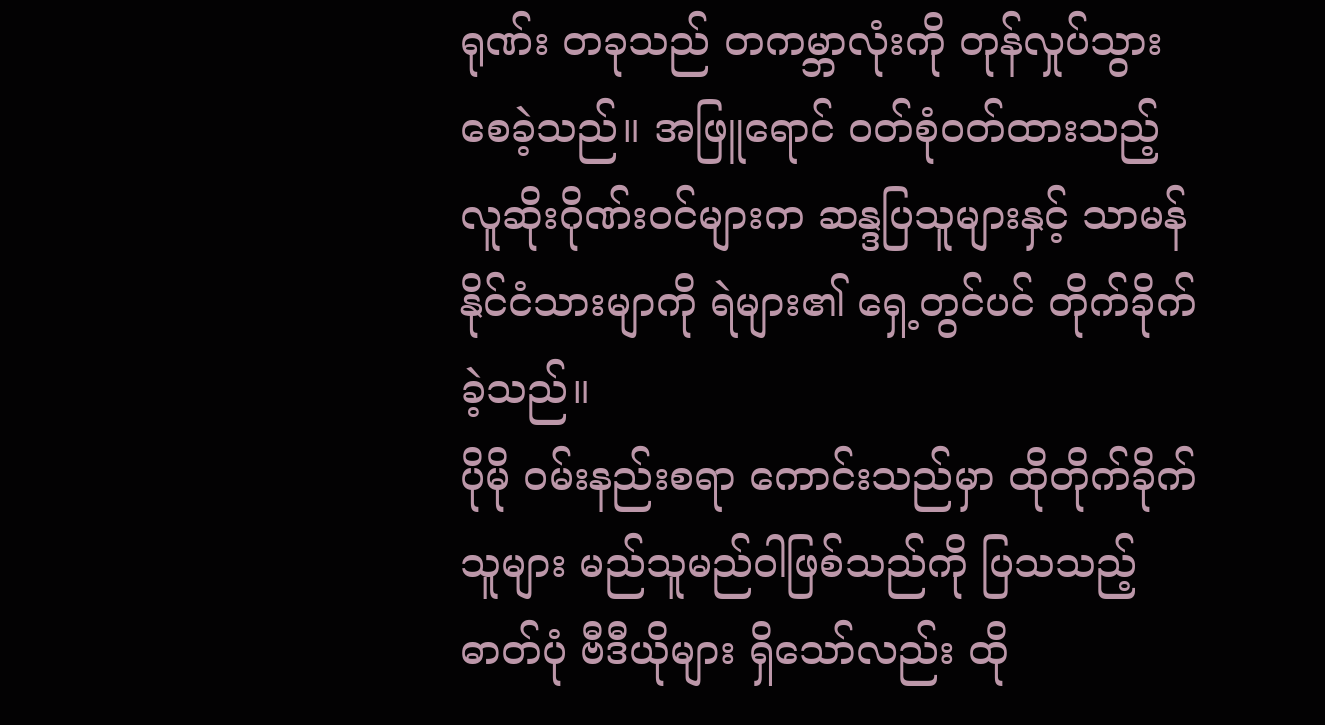ရုဏ်း တခုသည် တကမ္ဘာလုံးကို တုန်လှုပ်သွားစေခဲ့သည်။ အဖြူရောင် ဝတ်စုံဝတ်ထားသည့် လူဆိုးဂိုဏ်းဝင်များက ဆန္ဒပြသူများနှင့် သာမန် နိုင်ငံသားမျာကို ရဲများ၏ ရှေ့တွင်ပင် တိုက်ခိုက်ခဲ့သည်။
ပိုမို ဝမ်းနည်းစရာ ကောင်းသည်မှာ ထိုတိုက်ခိုက်သူများ မည်သူမည်ဝါဖြစ်သည်ကို ပြသသည့် ဓာတ်ပုံ ဗီဒီယိုများ ရှိသော်လည်း ထို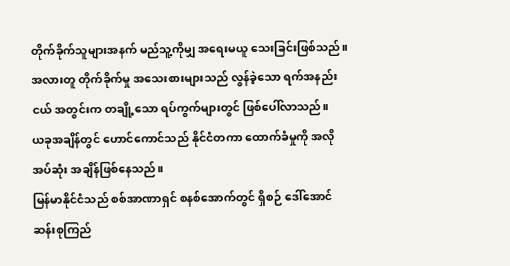တိုက်ခိုက်သူများအနက် မည်သူ့ကိုမျှ အရေးမယူ သေးခြင်းဖြစ်သည်။ အလားတူ တိုက်ခိုက်မှု အသေးစားများသည် လွန်ခဲ့သော ရက်အနည်းငယ် အတွင်းက တချို့သော ရပ်ကွက်များတွင် ဖြစ်ပေါ်လာသည်။
ယခုအချိန်တွင် ဟောင်ကောင်သည် နိုင်ငံတကာ ထောက်ခံမှုကို အလိုအပ်ဆုံး အချိန်ဖြစ်နေသည်။
မြန်မာနိုင်ငံသည် စစ်အာဏာရှင် စနစ်အောက်တွင် ရှိစဉ် ဒေါ်အောင်ဆန်းစုကြည်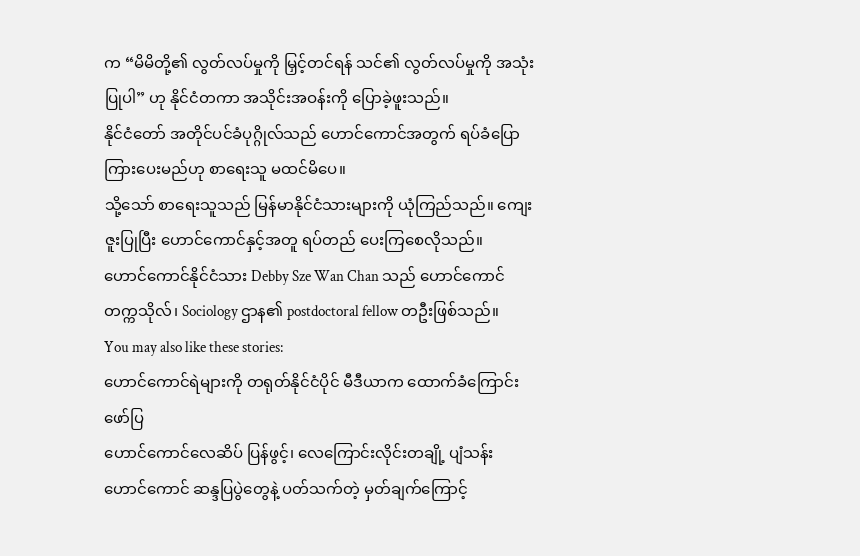က “မိမိတို့၏ လွတ်လပ်မှုကို မြှင့်တင်ရန် သင်၏ လွတ်လပ်မှုကို အသုံးပြုပါ” ဟု နိုင်ငံတကာ အသိုင်းအဝန်းကို ပြောခဲ့ဖူးသည်။
နိုင်ငံတော် အတိုင်ပင်ခံပုဂ္ဂိုလ်သည် ဟောင်ကောင်အတွက် ရပ်ခံပြောကြားပေးမည်ဟု စာရေးသူ မထင်မိပေ။
သို့သော် စာရေးသူသည် မြန်မာနိုင်ငံသားများကို ယုံကြည်သည်။ ကျေးဇူးပြုပြီး ဟောင်ကောင်နှင့်အတူ ရပ်တည် ပေးကြစေလိုသည်။
ဟောင်ကောင်နိုင်ငံသား Debby Sze Wan Chan သည် ဟောင်ကောင်တက္ကသိုလ်၊ Sociology ဌာန၏ postdoctoral fellow တဦးဖြစ်သည်။
You may also like these stories:
ဟောင်ကောင်ရဲများကို တရုတ်နိုင်ငံပိုင် မီဒီယာက ထောက်ခံကြောင်း ဖော်ပြ
ဟောင်ကောင်လေဆိပ် ပြန်ဖွင့်၊ လေကြောင်းလိုင်းတချို့ ပျံသန်း
ဟောင်ကောင် ဆန္ဒပြပွဲတွေနဲ့ ပတ်သက်တဲ့ မှတ်ချက်ကြောင့်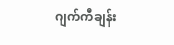ဂျက်ကီချန်း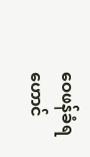ဝေဖန်ခံရ
ဟောင်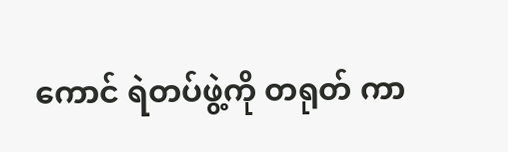ကောင် ရဲတပ်ဖွဲ့ကို တရုတ် ကာ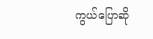ကွယ်ပြောဆို